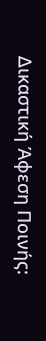Δικαστική Άφεση Ποινής: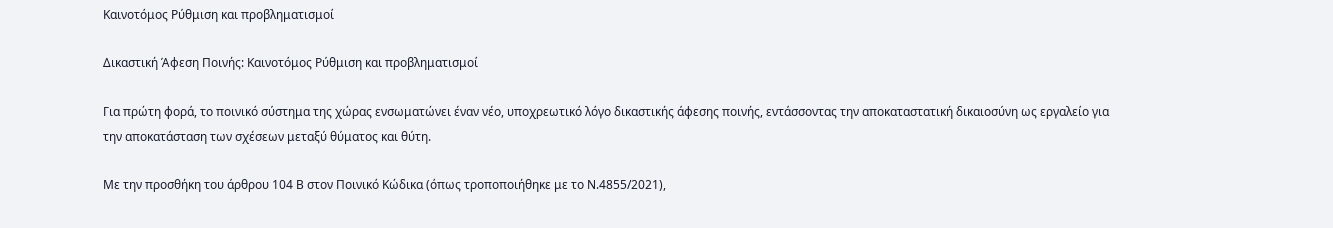Καινοτόμος Ρύθμιση και προβληματισμοί

Δικαστική Άφεση Ποινής: Καινοτόμος Ρύθμιση και προβληματισμοί

Για πρώτη φορά, το ποινικό σύστημα της χώρας ενσωματώνει έναν νέο, υποχρεωτικό λόγο δικαστικής άφεσης ποινής, εντάσσοντας την αποκαταστατική δικαιοσύνη ως εργαλείο για την αποκατάσταση των σχέσεων μεταξύ θύματος και θύτη.

Με την προσθήκη του άρθρου 104 Β στον Ποινικό Κώδικα (όπως τροποποιήθηκε με το Ν.4855/2021),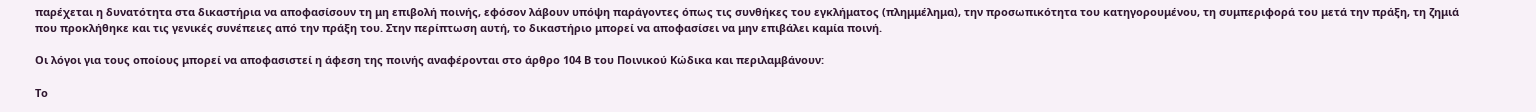παρέχεται η δυνατότητα στα δικαστήρια να αποφασίσουν τη μη επιβολή ποινής, εφόσον λάβουν υπόψη παράγοντες όπως τις συνθήκες του εγκλήματος (πλημμέλημα), την προσωπικότητα του κατηγορουμένου, τη συμπεριφορά του μετά την πράξη, τη ζημιά που προκλήθηκε και τις γενικές συνέπειες από την πράξη του. Στην περίπτωση αυτή, το δικαστήριο μπορεί να αποφασίσει να μην επιβάλει καμία ποινή.

Οι λόγοι για τους οποίους μπορεί να αποφασιστεί η άφεση της ποινής αναφέρονται στο άρθρο 104 Β του Ποινικού Κώδικα και περιλαμβάνουν:

Το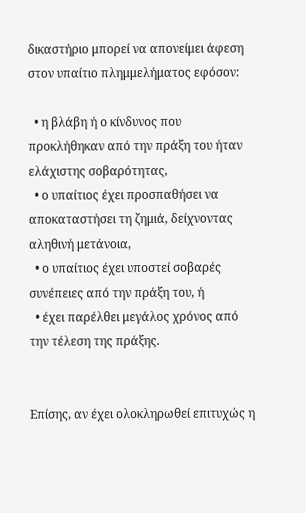δικαστήριο μπορεί να απονείμει άφεση στον υπαίτιο πλημμελήματος εφόσον:

  • η βλάβη ή ο κίνδυνος που προκλήθηκαν από την πράξη του ήταν ελάχιστης σοβαρότητας,
  • ο υπαίτιος έχει προσπαθήσει να αποκαταστήσει τη ζημιά, δείχνοντας αληθινή μετάνοια,
  • ο υπαίτιος έχει υποστεί σοβαρές συνέπειες από την πράξη του, ή
  • έχει παρέλθει μεγάλος χρόνος από την τέλεση της πράξης.


Επίσης, αν έχει ολοκληρωθεί επιτυχώς η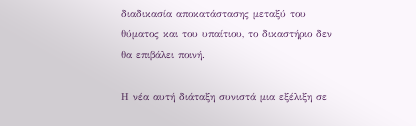διαδικασία αποκατάστασης μεταξύ του θύματος και του υπαίτιου, το δικαστήριο δεν θα επιβάλει ποινή.

Η νέα αυτή διάταξη συνιστά μια εξέλιξη σε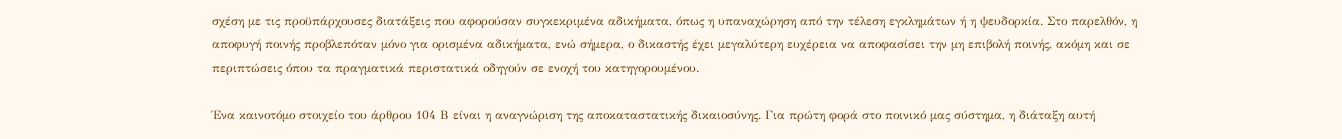σχέση με τις προϋπάρχουσες διατάξεις που αφορούσαν συγκεκριμένα αδικήματα, όπως η υπαναχώρηση από την τέλεση εγκλημάτων ή η ψευδορκία. Στο παρελθόν, η αποφυγή ποινής προβλεπόταν μόνο για ορισμένα αδικήματα, ενώ σήμερα, ο δικαστής έχει μεγαλύτερη ευχέρεια να αποφασίσει την μη επιβολή ποινής, ακόμη και σε περιπτώσεις όπου τα πραγματικά περιστατικά οδηγούν σε ενοχή του κατηγορουμένου.

Ένα καινοτόμο στοιχείο του άρθρου 104 Β είναι η αναγνώριση της αποκαταστατικής δικαιοσύνης. Για πρώτη φορά στο ποινικό μας σύστημα, η διάταξη αυτή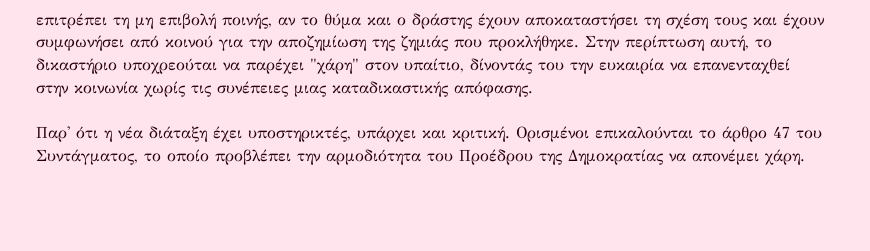επιτρέπει τη μη επιβολή ποινής, αν το θύμα και ο δράστης έχουν αποκαταστήσει τη σχέση τους και έχουν συμφωνήσει από κοινού για την αποζημίωση της ζημιάς που προκλήθηκε. Στην περίπτωση αυτή, το δικαστήριο υποχρεούται να παρέχει "χάρη" στον υπαίτιο, δίνοντάς του την ευκαιρία να επανενταχθεί στην κοινωνία χωρίς τις συνέπειες μιας καταδικαστικής απόφασης.

Παρ' ότι η νέα διάταξη έχει υποστηρικτές, υπάρχει και κριτική. Ορισμένοι επικαλούνται το άρθρο 47 του Συντάγματος, το οποίο προβλέπει την αρμοδιότητα του Προέδρου της Δημοκρατίας να απονέμει χάρη.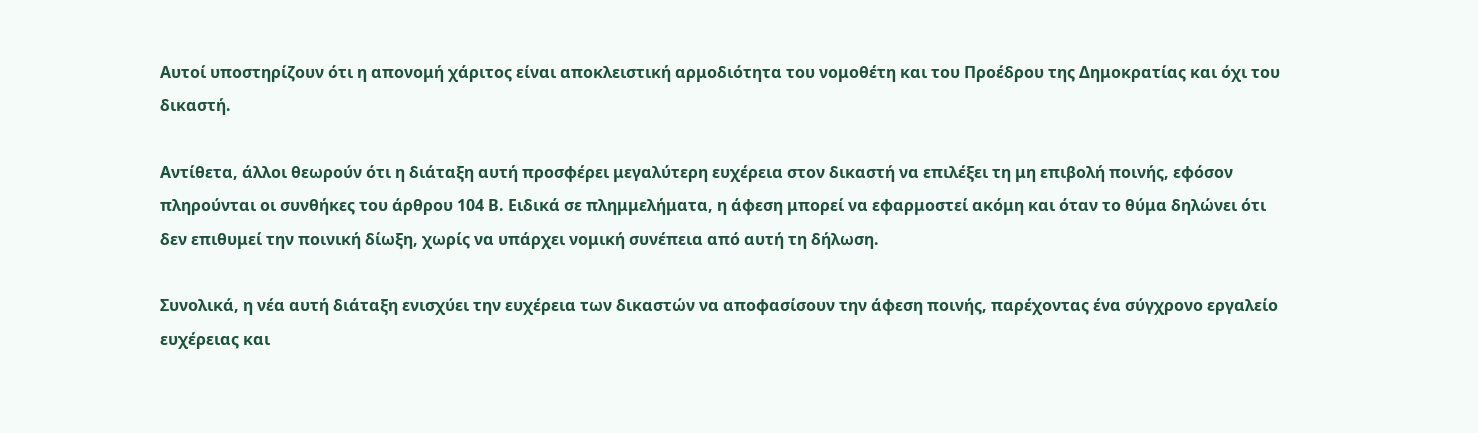Αυτοί υποστηρίζουν ότι η απονομή χάριτος είναι αποκλειστική αρμοδιότητα του νομοθέτη και του Προέδρου της Δημοκρατίας και όχι του δικαστή.

Αντίθετα, άλλοι θεωρούν ότι η διάταξη αυτή προσφέρει μεγαλύτερη ευχέρεια στον δικαστή να επιλέξει τη μη επιβολή ποινής, εφόσον πληρούνται οι συνθήκες του άρθρου 104 Β. Ειδικά σε πλημμελήματα, η άφεση μπορεί να εφαρμοστεί ακόμη και όταν το θύμα δηλώνει ότι δεν επιθυμεί την ποινική δίωξη, χωρίς να υπάρχει νομική συνέπεια από αυτή τη δήλωση.

Συνολικά, η νέα αυτή διάταξη ενισχύει την ευχέρεια των δικαστών να αποφασίσουν την άφεση ποινής, παρέχοντας ένα σύγχρονο εργαλείο ευχέρειας και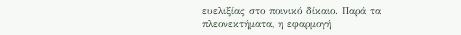ευελιξίας στο ποινικό δίκαιο. Παρά τα πλεονεκτήματα, η εφαρμογή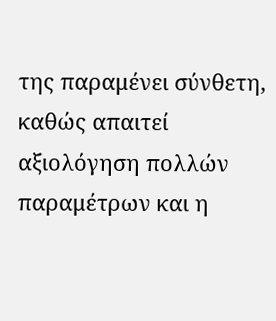της παραμένει σύνθετη, καθώς απαιτεί αξιολόγηση πολλών παραμέτρων και η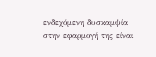ενδεχόμενη δυσκαμψία στην εφαρμογή της είναι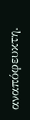αναπόφευκτη.